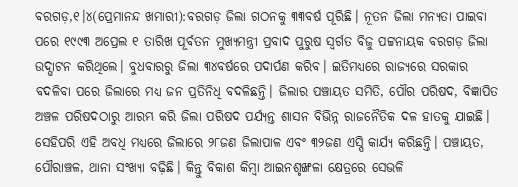ବରଗଡ଼,୧।୪(ପ୍ରେମାନନ୍ଦ ଖମାରୀ):ବରଗଡ଼ ଜିଲା ଗଠନକୁ ୩୩ବର୍ଷ ପୂରିଛି। ନୂତନ ଜିଲା ମନ୍ୟତା ପାଇବା ପରେ ୧୯୯୩ ଅପ୍ରେଲ ୧ ତାରିଖ ପୂର୍ବତନ ମୁଖ୍ୟମନ୍ତ୍ରୀ ପ୍ରବାଦ ପୁରୁଷ ସ୍ବର୍ଗତ ବିଜୁ ପଟ୍ଟନାୟକ ବରଗଡ଼ ଜିଲା ଉଦ୍ଘାଟନ କରିଥିଲେ। ବୁଧବାରରୁ ଜିଲା ୩୪ବର୍ଷରେ ପଦାର୍ପଣ କରିବ। ଇତିମଧ୍ୟରେ ରାଜ୍ୟରେ ସରକାର ବଦଳିବା ପରେ ଜିଲାରେ ମଧ୍ୟ ଜନ ପ୍ରତିନିଧି ବଦଳିଛନ୍ତି। ଜିଲାର ପଞ୍ଚାୟତ ସମିତି, ପୌର ପରିଷଦ, ବିଜ୍ଞାପିତ ଅଞ୍ଚଳ ପରିଷଦଠାରୁ ଆରମ୍ଭ କରି ଜିଲା ପରିଷଦ ପର୍ଯ୍ୟନ୍ତ ଶାସନ ବିଭିନ୍ନ ରାଜନୈତିକ ଦଳ ହାତକୁ ଯାଇଛି। ସେହିପରି ଏହି ଅବଧି ମଧ୍ୟରେ ଜିଲାରେ ୨୮ଜଣ ଜିଲାପାଳ ଏବଂ ୩୨ଜଣ ଏସ୍ପି କାର୍ଯ୍ୟ କରିଛନ୍ତି। ପଞ୍ଚାୟତ, ପୌରାଞ୍ଚଳ, ଥାନା ସଂଖ୍ୟା ବଢ଼ିଛି। କିନ୍ତୁ ବିକାଶ କିମ୍ବା ଆଇନଶୃଙ୍ଖଳା କ୍ଷେତ୍ରରେ ସେଭଳି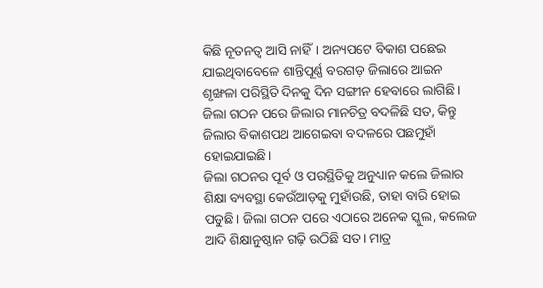କିଛି ନୂତନତ୍ୱ ଆସି ନାହିଁ। ଅନ୍ୟପଟେ ବିକାଶ ପଛେଇ ଯାଇଥିବାବେଳେ ଶାନ୍ତିପୂର୍ଣ୍ଣ ବରଗଡ଼ ଜିଲାରେ ଆଇନ ଶୃଙ୍ଖଳା ପରିସ୍ଥିତି ଦିନକୁ ଦିନ ସଙ୍ଗୀନ ହେବାରେ ଲାଗିଛି। ଜିଲା ଗଠନ ପରେ ଜିଲାର ମାନଚିତ୍ର ବଦଳିଛି ସତ, କିନ୍ତୁ ଜିଲାର ବିକାଶପଥ ଆଗେଇବା ବଦଳରେ ପଛମୁହାଁ ହୋଇଯାଇଛି।
ଜିଲା ଗଠନର ପୂର୍ବ ଓ ପରସ୍ଥିତିକୁ ଅନୁଧ୍ୟାନ କଲେ ଜିଲାର ଶିକ୍ଷା ବ୍ୟବସ୍ଥା କେଉଁଆଡ଼କୁ ମୁହାଁଉଛି, ତାହା ବାରି ହୋଇ ପଡୁଛି। ଜିଲା ଗଠନ ପରେ ଏଠାରେ ଅନେକ ସ୍କୁଲ, କଲେଜ ଆଦି ଶିକ୍ଷାନୁଷ୍ଠାନ ଗଢ଼ି ଉଠିଛି ସତ। ମାତ୍ର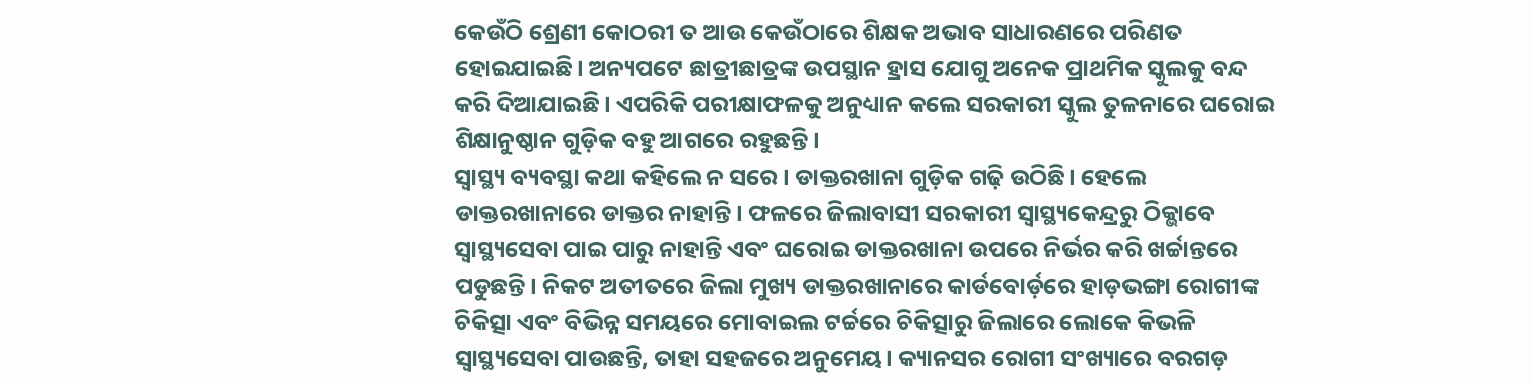କେଉଁଠି ଶ୍ରେଣୀ କୋଠରୀ ତ ଆଉ କେଉଁଠାରେ ଶିକ୍ଷକ ଅଭାବ ସାଧାରଣରେ ପରିଣତ ହୋଇଯାଇଛି। ଅନ୍ୟପଟେ ଛାତ୍ରୀଛାତ୍ରଙ୍କ ଉପସ୍ଥାନ ହ୍ରାସ ଯୋଗୁ ଅନେକ ପ୍ରାଥମିକ ସ୍କୁଲକୁ ବନ୍ଦ କରି ଦିଆଯାଇଛି। ଏପରିକି ପରୀକ୍ଷାଫଳକୁ ଅନୁଧ୍ୟାନ କଲେ ସରକାରୀ ସ୍କୁଲ ତୁଳନାରେ ଘରୋଇ ଶିକ୍ଷାନୁଷ୍ଠାନ ଗୁଡ଼ିକ ବହୁ ଆଗରେ ରହୁଛନ୍ତି।
ସ୍ବାସ୍ଥ୍ୟ ବ୍ୟବସ୍ଥା କଥା କହିଲେ ନ ସରେ। ଡାକ୍ତରଖାନା ଗୁଡ଼ିକ ଗଢ଼ି ଉଠିଛି। ହେଲେ ଡାକ୍ତରଖାନାରେ ଡାକ୍ତର ନାହାନ୍ତି। ଫଳରେ ଜିଲାବାସୀ ସରକାରୀ ସ୍ବାସ୍ଥ୍ୟକେନ୍ଦ୍ରରୁ ଠିକ୍ଭାବେ ସ୍ବାସ୍ଥ୍ୟସେବା ପାଇ ପାରୁ ନାହାନ୍ତି ଏବଂ ଘରୋଇ ଡାକ୍ତରଖାନା ଉପରେ ନିର୍ଭର କରି ଖର୍ଚ୍ଚାନ୍ତରେ ପଡୁଛନ୍ତି। ନିକଟ ଅତୀତରେ ଜିଲା ମୁଖ୍ୟ ଡାକ୍ତରଖାନାରେ କାର୍ଡବୋର୍ଡ଼ରେ ହାଡ଼ଭଙ୍ଗା ରୋଗୀଙ୍କ ଚିକିତ୍ସା ଏବଂ ବିଭିନ୍ନ ସମୟରେ ମୋବାଇଲ ଟର୍ଚ୍ଚରେ ଚିକିତ୍ସାରୁ ଜିଲାରେ ଲୋକେ କିଭଳି ସ୍ବାସ୍ଥ୍ୟସେବା ପାଉଛନ୍ତି, ତାହା ସହଜରେ ଅନୁମେୟ। କ୍ୟାନସର ରୋଗୀ ସଂଖ୍ୟାରେ ବରଗଡ଼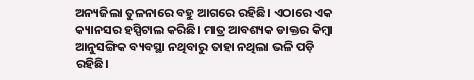ଅନ୍ୟଜିଲା ତୁଳନାରେ ବହୁ ଆଗରେ ରହିଛି। ଏଠାରେ ଏକ କ୍ୟାନସର ହସ୍ପିଟାଲ କରିଛି। ମାତ୍ର ଆବଶ୍ୟକ ଡାକ୍ତର କିମ୍ବା ଆନୁସଙ୍ଗିକ ବ୍ୟବସ୍ଥା ନଥିବାରୁ ତାହା ନଥିଲା ଭଳି ପଡ଼ି ରହିଛି।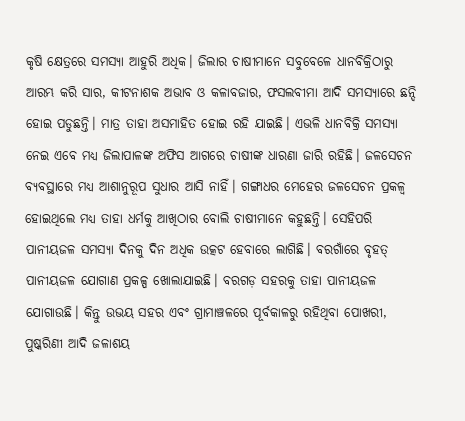କୃଷି କ୍ଷେତ୍ରରେ ସମସ୍ୟା ଆହୁରି ଅଧିକ। ଜିଲାର ଚାଷୀମାନେ ସବୁବେଳେ ଧାନବିକ୍ରିଠାରୁ ଆରମ୍ଭ କରି ସାର, କୀଟନାଶକ ଅଭାବ ଓ କଳାବଜାର, ଫସଲବୀମା ଆଦି ସମସ୍ୟାରେ ଛନ୍ଦି ହୋଇ ପଡୁଛନ୍ତି। ମାତ୍ର ତାହା ଅସମାହିତ ହୋଇ ରହି ଯାଇଛି। ଏଭଳି ଧାନବିକ୍ରି ସମସ୍ୟା ନେଇ ଏବେ ମଧ୍ୟ ଜିଲାପାଳଙ୍କ ଅଫିସ ଆଗରେ ଚାଷୀଙ୍କ ଧାରଣା ଜାରି ରହିଛି। ଜଳସେଚନ ବ୍ୟବସ୍ଥାରେ ମଧ୍ୟ ଆଶାନୁରୂପ ସୁଧାର ଆସି ନାହିଁ। ଗଙ୍ଗାଧର ମେହେର ଜଳସେଚନ ପ୍ରକଳ୍ବ ହୋଇଥିଲେ ମଧ୍ୟ ତାହା ଧର୍ମକୁ ଆଖିଠାର ବୋଲି ଚାଷୀମାନେ କହୁଛନ୍ତି। ସେହିପରି ପାନୀୟଜଳ ସମସ୍ୟା ଦିନକୁ ଦିନ ଅଧିକ ଉତ୍କଟ ହେବାରେ ଲାଗିଛି। ବରଗାଁରେ ବୃହତ୍ ପାନୀୟଜଳ ଯୋଗାଣ ପ୍ରକଳ୍ପ ଖୋଲାଯାଇଛି। ବରଗଡ଼ ସହରକୁ ତାହା ପାନୀୟଜଳ ଯୋଗାଉଛି। କିନ୍ତୁ ଉଭୟ ସହର ଏବଂ ଗ୍ରାମାଞ୍ଚଳରେ ପୂର୍ବକାଳରୁ ରହିଥିବା ପୋଖରୀ, ପୁଷ୍କରିଣୀ ଆଦି ଜଳାଶୟ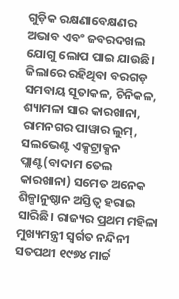ଗୁଡ଼ିକ ରକ୍ଷଣାବେକ୍ଷଣର ଅଭାବ ଏବଂ ଜବରଦଖଲ ଯୋଗୁ ଲୋପ ପାଇ ଯାଉଛି।
ଜିଲାରେ ରହିଥିବା ବରଗଡ଼ ସମବାୟ ସୂତାକଳ, ଚିନିକଳ, ଶ୍ୟାମଳା ସାର କାରଖାନା, ରାମନଗର ପାୱାର ଲୁମ୍, ସଲଭେଣ୍ଟ ଏକ୍ସଟ୍ରାକ୍ସନ ପ୍ଲାଣ୍ଟ(ବାଦାମ ତେଲ କାରଖାନା) ସମେତ ଅନେକ ଶିଳ୍ପାନୁଷ୍ଠାନ ଅସ୍ତିତ୍ୱ ହରାଇ ସାରିଛି। ରାଜ୍ୟର ପ୍ରଥମ ମହିଳା ମୁଖ୍ୟମନ୍ତ୍ରୀ ସ୍ବର୍ଗତ ନନ୍ଦିନୀ ସତପଥୀ ୧୯୭୪ ମାର୍ଚ୍ଚ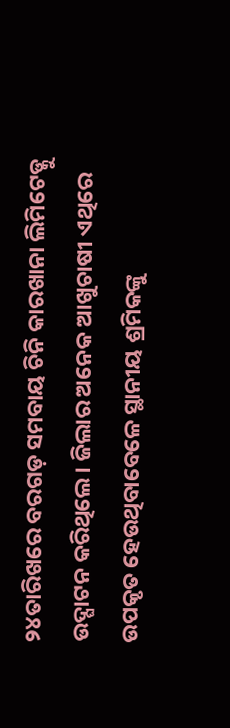୨୪ତାରିଖରେ ବରଗଡ଼ ସମବାୟ ଚିନି କାରଖାନା ଲିମିଟେଡ୍କୁ ଉଦ୍ଘାଟନ କରିଥିଲେ। ଜିଲାର ଅନେକ ଆଖୁଚାଷୀ ଏଥିରେ ଉପକୃତ ହେଉଥିବାବେଳେ ସ୍ଥାନୀୟ ଶ୍ରମିକଙ୍କୁ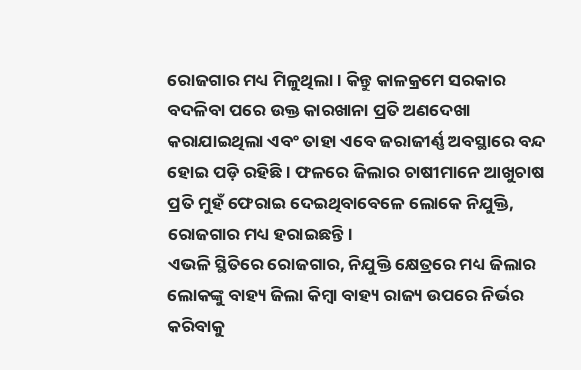ରୋଜଗାର ମଧ୍ୟ ମିଳୁଥିଲା। କିନ୍ତୁ କାଳକ୍ରମେ ସରକାର ବଦଳିବା ପରେ ଉକ୍ତ କାରଖାନା ପ୍ରତି ଅଣଦେଖା କରାଯାଇଥିଲା ଏବଂ ତାହା ଏବେ ଜରାଜୀର୍ଣ୍ଣ ଅବସ୍ଥାରେ ବନ୍ଦ ହୋଇ ପଡ଼ି ରହିଛି। ଫଳରେ ଜିଲାର ଚାଷୀମାନେ ଆଖୁଚାଷ ପ୍ରତି ମୁହଁ ଫେରାଇ ଦେଇଥିବାବେଳେ ଲୋକେ ନିଯୁକ୍ତି, ରୋଜଗାର ମଧ୍ୟ ହରାଇଛନ୍ତି।
ଏଭଳି ସ୍ଥିତିରେ ରୋଜଗାର, ନିଯୁକ୍ତି କ୍ଷେତ୍ରରେ ମଧ୍ୟ ଜିଲାର ଲୋକଙ୍କୁ ବାହ୍ୟ ଜିଲା କିମ୍ବା ବାହ୍ୟ ରାଜ୍ୟ ଉପରେ ନିର୍ଭର କରିବାକୁ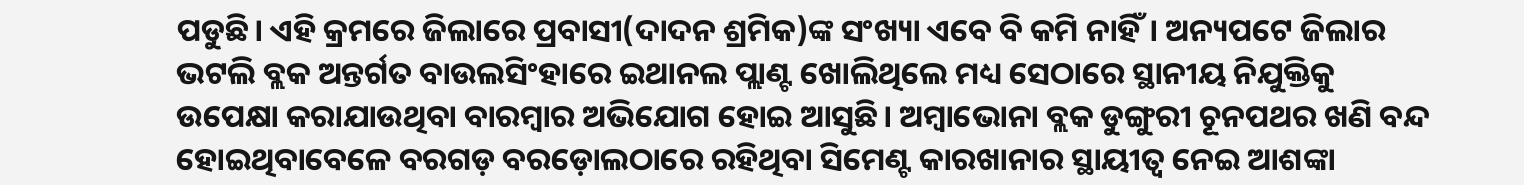ପଡୁଛି। ଏହି କ୍ରମରେ ଜିଲାରେ ପ୍ରବାସୀ(ଦାଦନ ଶ୍ରମିକ)ଙ୍କ ସଂଖ୍ୟା ଏବେ ବି କମି ନାହିଁ। ଅନ୍ୟପଟେ ଜିଲାର ଭଟଲି ବ୍ଲକ ଅନ୍ତର୍ଗତ ବାଉଲସିଂହାରେ ଇଥାନଲ ପ୍ଲାଣ୍ଟ ଖୋଲିଥିଲେ ମଧ୍ୟ ସେଠାରେ ସ୍ଥାନୀୟ ନିଯୁକ୍ତିକୁ ଉପେକ୍ଷା କରାଯାଉଥିବା ବାରମ୍ବାର ଅଭିଯୋଗ ହୋଇ ଆସୁଛି। ଅମ୍ବାଭୋନା ବ୍ଲକ ଡୁଙ୍ଗୁରୀ ଚୂନପଥର ଖଣି ବନ୍ଦ ହୋଇଥିବାବେଳେ ବରଗଡ଼ ବରଡ଼ୋଲଠାରେ ରହିଥିବା ସିମେଣ୍ଟ କାରଖାନାର ସ୍ଥାୟୀତ୍ୱ ନେଇ ଆଶଙ୍କା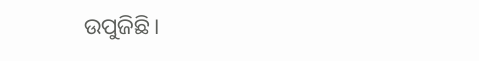ଉପୁଜିଛି।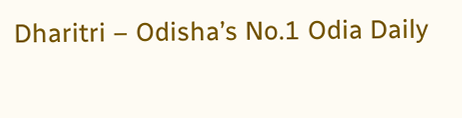Dharitri – Odisha’s No.1 Odia Daily